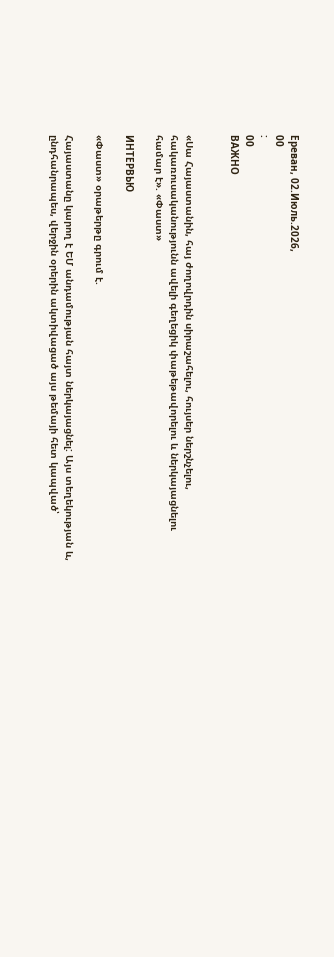Ереван, 02.Июль.2026,
00
:
00
ВАЖНО


«Սա Հայաստանին, հայ ժողովրդին սիրաշահելու, հույսեր ներշնչելու, հակառուսականությունն ավելի գեղեցիկ փաթեթավորելու և ներկայացնելու համար է». «Փաստ»

ИНТЕРВЬЮ

«Փաստ» օրաթերթը գրում է.

Հայաստանը կարող է ԵՄ անդամության հայտ ներկայացնել: Այս տեղեկության և, ընդհանրապես, վերջին օրերին ակտիվացած այս թեմայի հետ կապված՝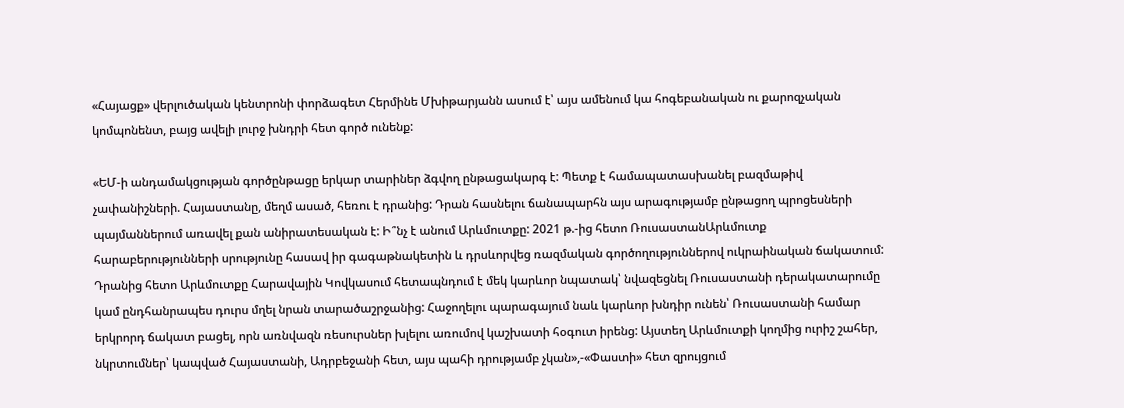«Հայացք» վերլուծական կենտրոնի փորձագետ Հերմինե Մխիթարյանն ասում է՝ այս ամենում կա հոգեբանական ու քարոզչական կոմպոնենտ, բայց ավելի լուրջ խնդրի հետ գործ ունենք:

«ԵՄ-ի անդամակցության գործընթացը երկար տարիներ ձգվող ընթացակարգ է: Պետք է համապատասխանել բազմաթիվ չափանիշների. Հայաստանը, մեղմ ասած, հեռու է դրանից: Դրան հասնելու ճանապարհն այս արագությամբ ընթացող պրոցեսների պայմաններում առավել քան անիրատեսական է: Ի՞նչ է անում Արևմուտքը: 2021 թ.-ից հետո ՌուսաստանԱրևմուտք հարաբերությունների սրությունը հասավ իր գագաթնակետին և դրսևորվեց ռազմական գործողություններով ուկրաինական ճակատում: Դրանից հետո Արևմուտքը Հարավային Կովկասում հետապնդում է մեկ կարևոր նպատակ՝ նվազեցնել Ռուսաստանի դերակատարումը կամ ընդհանրապես դուրս մղել նրան տարածաշրջանից: Հաջողելու պարագայում նաև կարևոր խնդիր ունեն՝ Ռուսաստանի համար երկրորդ ճակատ բացել, որն առնվազն ռեսուրսներ խլելու առումով կաշխատի հօգուտ իրենց: Այստեղ Արևմուտքի կողմից ուրիշ շահեր, նկրտումներ՝ կապված Հայաստանի, Ադրբեջանի հետ, այս պահի դրությամբ չկան»,-«Փաստի» հետ զրույցում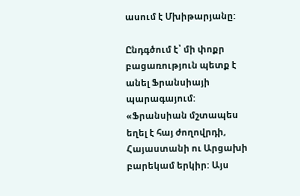ասում է Մխիթարյանը:

Ընդգծում է՝ մի փոքր բացառություն պետք է անել Ֆրանսիայի պարագայում: «Ֆրանսիան մշտապես եղել է հայ ժողովրդի, Հայաստանի ու Արցախի բարեկամ երկիր: Այս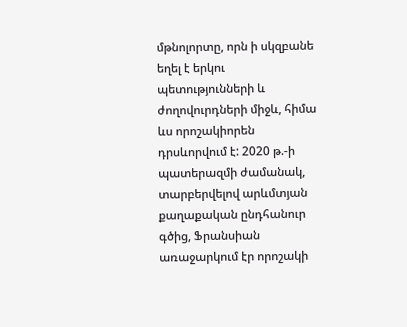մթնոլորտը, որն ի սկզբանե եղել է երկու պետությունների և ժողովուրդների միջև, հիմա ևս որոշակիորեն դրսևորվում է: 2020 թ.-ի պատերազմի ժամանակ, տարբերվելով արևմտյան քաղաքական ընդհանուր գծից, Ֆրանսիան առաջարկում էր որոշակի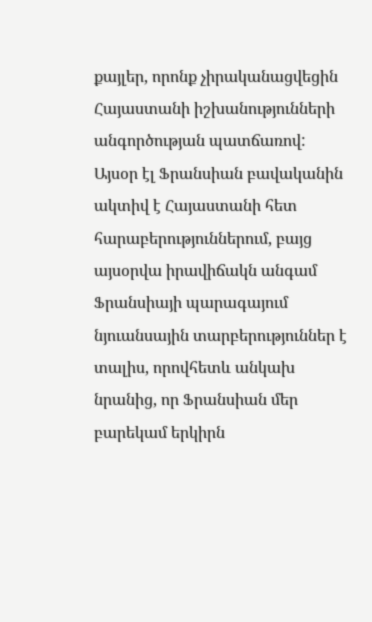քայլեր, որոնք չիրականացվեցին Հայաստանի իշխանությունների անգործության պատճառով: Այսօր էլ Ֆրանսիան բավականին ակտիվ է Հայաստանի հետ հարաբերություններում, բայց այսօրվա իրավիճակն անգամ Ֆրանսիայի պարագայում նյուանսային տարբերություններ է տալիս, որովհետև անկախ նրանից, որ Ֆրանսիան մեր բարեկամ երկիրն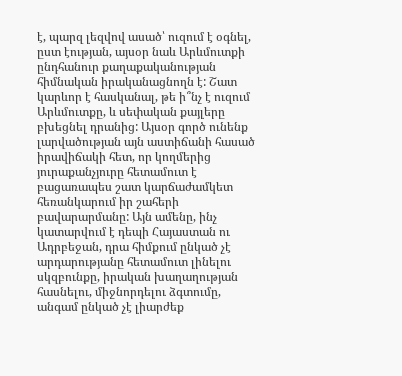է, պարզ լեզվով ասած՝ ուզում է օգնել, ըստ էության, այսօր նաև Արևմուտքի ընդհանուր քաղաքականության հիմնական իրականացնողն է: Շատ կարևոր է հասկանալ, թե ի՞նչ է ուզում Արևմուտքը, և սեփական քայլերը բխեցնել դրանից: Այսօր գործ ունենք լարվածության այն աստիճանի հասած իրավիճակի հետ, որ կողմերից յուրաքանչյուրը հետամուտ է բացառապես շատ կարճաժամկետ հեռանկարում իր շահերի բավարարմանը: Այն ամենը, ինչ կատարվում է դեպի Հայաստան ու Ադրբեջան, դրա հիմքում ընկած չէ արդարությանը հետամուտ լինելու սկզբունքը, իրական խաղաղության հասնելու, միջնորդելու ձգտումը, անգամ ընկած չէ լիարժեք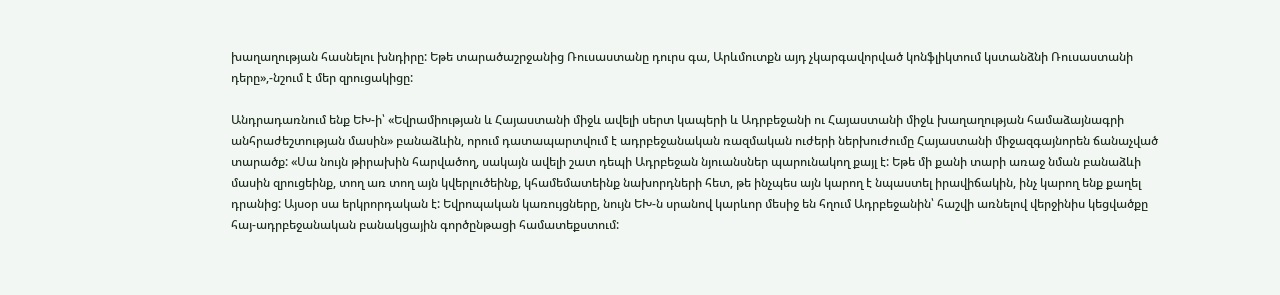խաղաղության հասնելու խնդիրը: Եթե տարածաշրջանից Ռուսաստանը դուրս գա, Արևմուտքն այդ չկարգավորված կոնֆլիկտում կստանձնի Ռուսաստանի դերը»,-նշում է մեր զրուցակիցը:

Անդրադառնում ենք ԵԽ-ի՝ «Եվրամիության և Հայաստանի միջև ավելի սերտ կապերի և Ադրբեջանի ու Հայաստանի միջև խաղաղության համաձայնագրի անհրաժեշտության մասին» բանաձևին, որում դատապարտվում է ադրբեջանական ռազմական ուժերի ներխուժումը Հայաստանի միջազգայնորեն ճանաչված տարածք: «Սա նույն թիրախին հարվածող, սակայն ավելի շատ դեպի Ադրբեջան նյուանսներ պարունակող քայլ է: Եթե մի քանի տարի առաջ նման բանաձևի մասին զրուցեինք, տող առ տող այն կվերլուծեինք, կհամեմատեինք նախորդների հետ, թե ինչպես այն կարող է նպաստել իրավիճակին, ինչ կարող ենք քաղել դրանից: Այսօր սա երկրորդական է: Եվրոպական կառույցները, նույն ԵԽ-ն սրանով կարևոր մեսիջ են հղում Ադրբեջանին՝ հաշվի առնելով վերջինիս կեցվածքը հայ-ադրբեջանական բանակցային գործընթացի համատեքստում: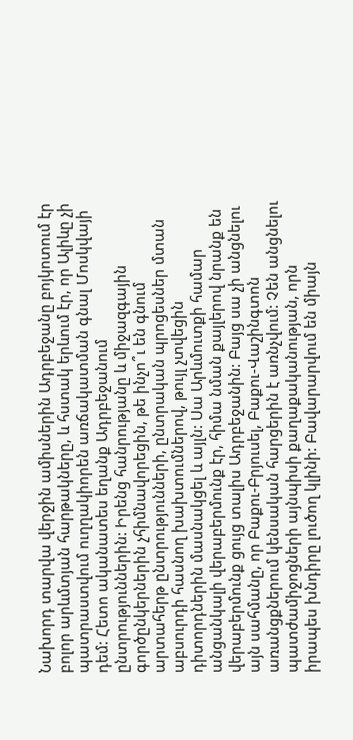Նախորդ տարվա վերջին ամիսներին Ադրբեջանը բոյկոտում էր բոլոր արևմտյան հարթակները, և հստակ երևում էր, որ Ալիևը չի պատրաստվում ուղղակիորեն առճակատման գնալ Մոսկվայի դեմ: Հետո ականատես եղանք Ադրբեջանում ընտրություններին: Իրենց հանրությանը և միջազգային գործընկերներին չհիմնավորեցին, թե ինչո՞ւ են գնում արտահերթ ընտրությունների, ընտրական պրոցեսներ մտան աբսուրդի հասնող խախտումներով, թույլ չտվեցին դիտորդներին մասնակցել և այլն: Սա Արևմուտքի համար անցանկալի վերաբերմունք էր, հիմա նման քայլերով նրանք են վերաբերմունք ցույց տալիս Ադրբեջանին: Բայց սա չի անցնելու այն սահմանը, որ Բաքու-Բրյուսել, Բաքու-Վաշինգտոն առանցքներում կենսական հարցերին է առնչվում: Չեն անցնելու պատժամիջոցների այնպիսի քաղաքականության, որն իրապես խնդիրը լուծող կլինի: Բավարարվում են միայն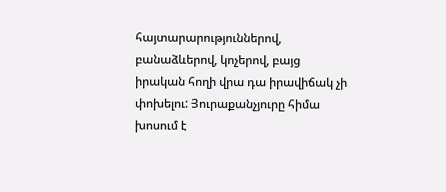հայտարարություններով, բանաձևերով, կոչերով, բայց իրական հողի վրա դա իրավիճակ չի փոխելու: Յուրաքանչյուրը հիմա խոսում է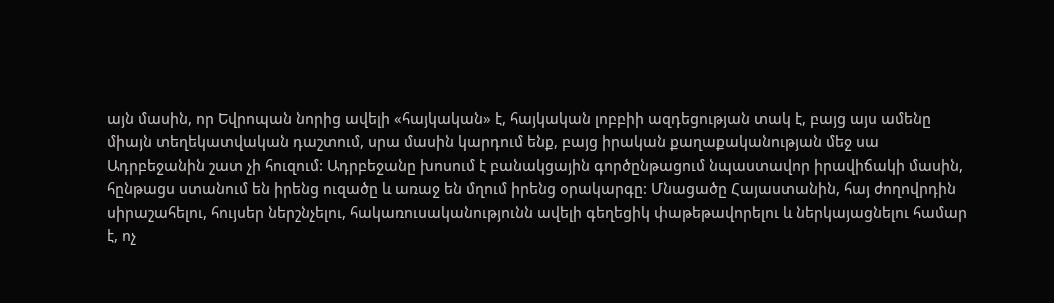այն մասին, որ Եվրոպան նորից ավելի «հայկական» է, հայկական լոբբիի ազդեցության տակ է, բայց այս ամենը միայն տեղեկատվական դաշտում, սրա մասին կարդում ենք, բայց իրական քաղաքականության մեջ սա Ադրբեջանին շատ չի հուզում: Ադրբեջանը խոսում է բանակցային գործընթացում նպաստավոր իրավիճակի մասին, հընթացս ստանում են իրենց ուզածը և առաջ են մղում իրենց օրակարգը: Մնացածը Հայաստանին, հայ ժողովրդին սիրաշահելու, հույսեր ներշնչելու, հակառուսականությունն ավելի գեղեցիկ փաթեթավորելու և ներկայացնելու համար է, ոչ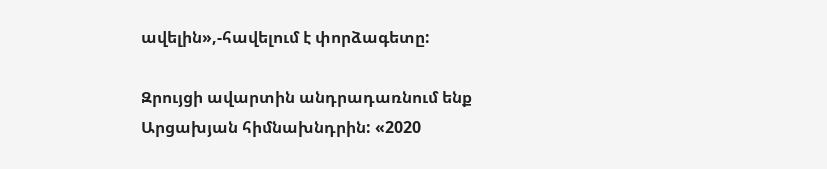ավելին»,-հավելում է փորձագետը:

Զրույցի ավարտին անդրադառնում ենք Արցախյան հիմնախնդրին: «2020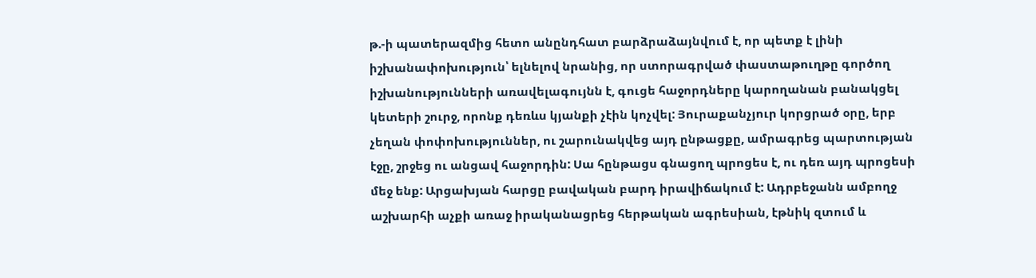թ.-ի պատերազմից հետո անընդհատ բարձրաձայնվում է, որ պետք է լինի իշխանափոխություն՝ ելնելով նրանից, որ ստորագրված փաստաթուղթը գործող իշխանությունների առավելագույնն է, գուցե հաջորդները կարողանան բանակցել կետերի շուրջ, որոնք դեռևս կյանքի չէին կոչվել: Յուրաքանչյուր կորցրած օրը, երբ չեղան փոփոխություններ, ու շարունակվեց այդ ընթացքը, ամրագրեց պարտության էջը, շրջեց ու անցավ հաջորդին: Սա հընթացս գնացող պրոցես է, ու դեռ այդ պրոցեսի մեջ ենք: Արցախյան հարցը բավական բարդ իրավիճակում է: Ադրբեջանն ամբողջ աշխարհի աչքի առաջ իրականացրեց հերթական ագրեսիան, էթնիկ զտում և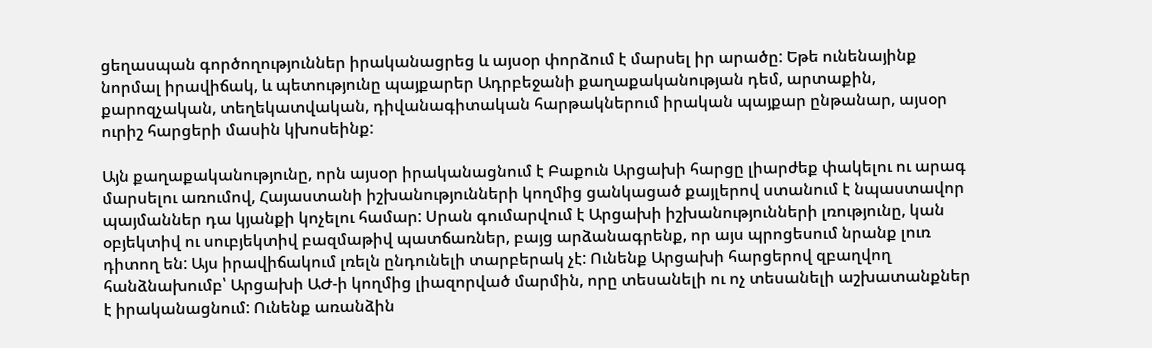ցեղասպան գործողություններ իրականացրեց և այսօր փորձում է մարսել իր արածը: Եթե ունենայինք նորմալ իրավիճակ, և պետությունը պայքարեր Ադրբեջանի քաղաքականության դեմ, արտաքին, քարոզչական, տեղեկատվական, դիվանագիտական հարթակներում իրական պայքար ընթանար, այսօր ուրիշ հարցերի մասին կխոսեինք:

Այն քաղաքականությունը, որն այսօր իրականացնում է Բաքուն Արցախի հարցը լիարժեք փակելու ու արագ մարսելու առումով, Հայաստանի իշխանությունների կողմից ցանկացած քայլերով ստանում է նպաստավոր պայմաններ դա կյանքի կոչելու համար: Սրան գումարվում է Արցախի իշխանությունների լռությունը, կան օբյեկտիվ ու սուբյեկտիվ բազմաթիվ պատճառներ, բայց արձանագրենք, որ այս պրոցեսում նրանք լուռ դիտող են: Այս իրավիճակում լռելն ընդունելի տարբերակ չէ: Ունենք Արցախի հարցերով զբաղվող հանձնախումբ՝ Արցախի ԱԺ-ի կողմից լիազորված մարմին, որը տեսանելի ու ոչ տեսանելի աշխատանքներ է իրականացնում: Ունենք առանձին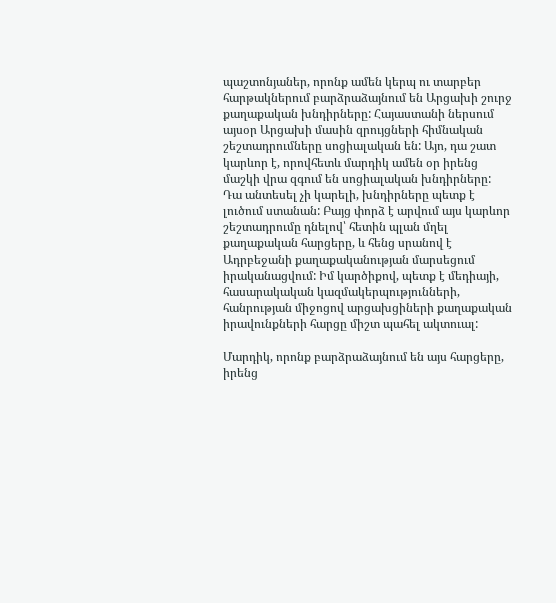պաշտոնյաներ, որոնք ամեն կերպ ու տարբեր հարթակներում բարձրաձայնում են Արցախի շուրջ քաղաքական խնդիրները: Հայաստանի ներսում այսօր Արցախի մասին զրույցների հիմնական շեշտադրումները սոցիալական են: Այո, դա շատ կարևոր է, որովհետև մարդիկ ամեն օր իրենց մաշկի վրա զգում են սոցիալական խնդիրները: Դա անտեսել չի կարելի, խնդիրները պետք է լուծում ստանան: Բայց փորձ է արվում այս կարևոր շեշտադրումը դնելով՝ հետին պլան մղել քաղաքական հարցերը, և հենց սրանով է Ադրբեջանի քաղաքականության մարսեցում իրականացվում: Իմ կարծիքով, պետք է մեդիայի, հասարակական կազմակերպությունների, հանրության միջոցով արցախցիների քաղաքական իրավունքների հարցը միշտ պահել ակտուալ:

Մարդիկ, որոնք բարձրաձայնում են այս հարցերը, իրենց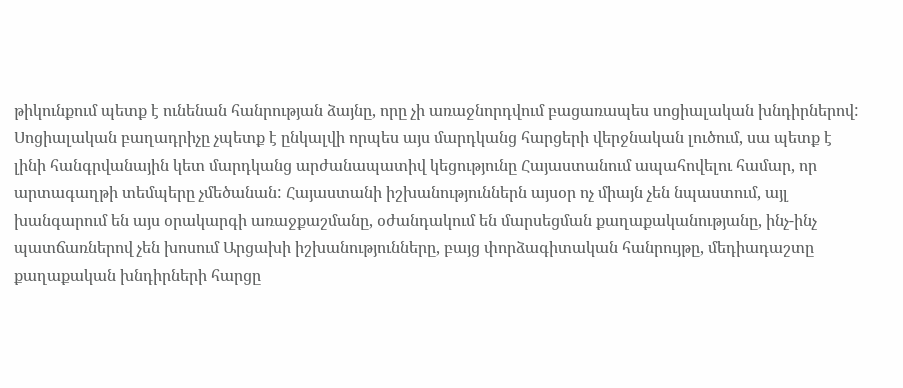թիկունքում պետք է ունենան հանրության ձայնը, որը չի առաջնորդվում բացառապես սոցիալական խնդիրներով: Սոցիալական բաղադրիչը չպետք է ընկալվի որպես այս մարդկանց հարցերի վերջնական լուծում, սա պետք է լինի հանգրվանային կետ մարդկանց արժանապատիվ կեցությունը Հայաստանում ապահովելու համար, որ արտագաղթի տեմպերը չմեծանան: Հայաստանի իշխանություններն այսօր ոչ միայն չեն նպաստում, այլ խանգարում են այս օրակարգի առաջքաշմանը, օժանդակում են մարսեցման քաղաքականությանը, ինչ-ինչ պատճառներով չեն խոսում Արցախի իշխանությունները, բայց փորձագիտական հանրույթը, մեդիադաշտը քաղաքական խնդիրների հարցը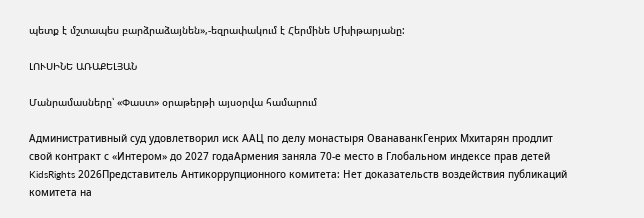պետք է մշտապես բարձրաձայնեն»,-եզրափակում է Հերմինե Մխիթարյանը:

ԼՈՒՍԻՆԵ ԱՌԱՔԵԼՅԱՆ

Մանրամասները՝ «Փաստ» օրաթերթի այսօրվա համարում

Административный суд удовлетворил иск ААЦ по делу монастыря ОванаванкГенрих Мхитарян продлит свой контракт с «Интером» до 2027 годаАрмения заняла 70-е место в Глобальном индексе прав детей KidsRights 2026Представитель Антикоррупционного комитета: Нет доказательств воздействия публикаций комитета на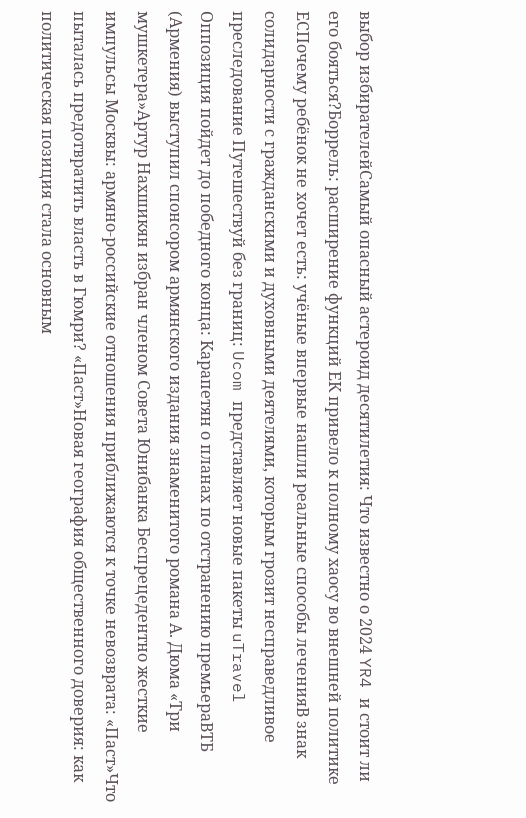выбор избирателейСамый опасный астероид десятилетия: Что известно о 2024 YR4 и стоит ли его бояться?Боррель: расширение функций ЕК привело к полному хаосу во внешней политике ЕСПочему ребёнок не хочет есть: учёные впервые нашли реальные способы леченияВ знак солидарности с гражданскими и духовными деятелями, которым грозит несправедливое преследование Путешествуй без границ: Ucom представляет новые пакеты uTravel Оппозиция пойдет до победного конца: Карапетян о планах по отстранению премьераВТБ (Армения) выступил спонсором армянского издания знаменитого романа А. Дюма «Три мушкетера»Артур Нахшикян избран членом Совета Юнибанка Беспрецедентно жесткие импульсы Москвы: армяно-российские отношения приближаются к точке невозврата: «Паст»Что пыталась предотвратить власть в Гюмри? «Паст»Новая география общественного доверия: как политическая позиция стала основным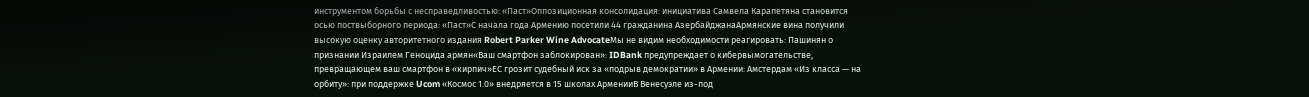инструментом борьбы с несправедливостью: «Паст»Оппозиционная консолидация: инициатива Самвела Карапетяна становится осью поствыборного периода: «Паст»С начала года Армению посетили 44 гражданина АзербайджанаАрмянские вина получили высокую оценку авторитетного издания Robert Parker Wine AdvocateМы не видим необходимости реагировать: Пашинян о признании Израилем Геноцида армян«Ваш смартфон заблокирован»: IDBank предупреждает о кибервымогательстве, превращающем ваш смартфон в «кирпич»ЕС грозит судебный иск за «подрыв демократии» в Армении: Амстердам «Из класса — на орбиту»: при поддержке Ucom «Космос 1.0» внедряется в 15 школах АрменииВ Венесуэле из-под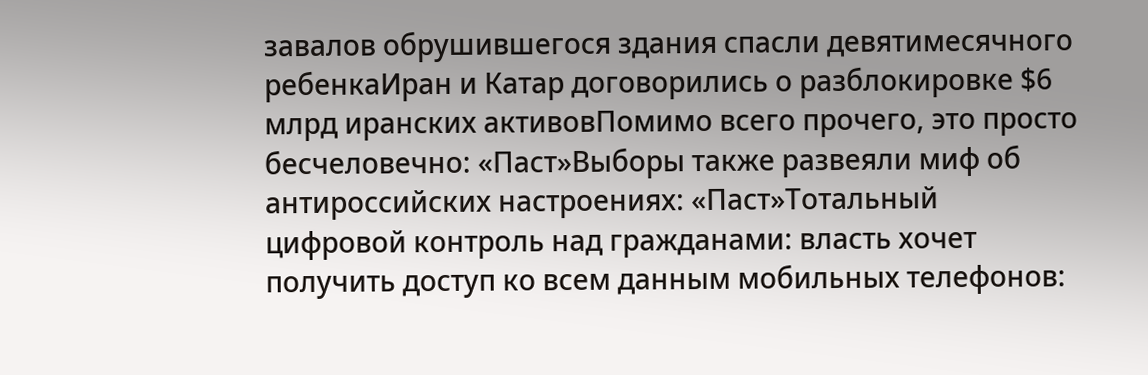завалов обрушившегося здания спасли девятимесячного ребенкаИран и Катар договорились о разблокировке $6 млрд иранских активовПомимо всего прочего, это просто бесчеловечно: «Паст»Выборы также развеяли миф об антироссийских настроениях: «Паст»Тотальный цифровой контроль над гражданами: власть хочет получить доступ ко всем данным мобильных телефонов: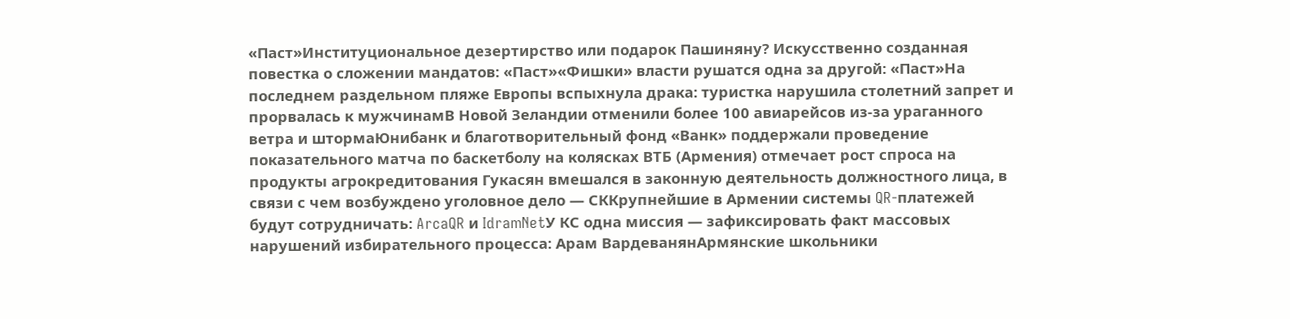«Паст»Институциональное дезертирство или подарок Пашиняну? Искусственно созданная повестка о сложении мандатов: «Паст»«Фишки» власти рушатся одна за другой: «Паст»На последнем раздельном пляже Европы вспыхнула драка: туристка нарушила столетний запрет и прорвалась к мужчинамВ Новой Зеландии отменили более 100 авиарейсов из-за ураганного ветра и штормаЮнибанк и благотворительный фонд «Ванк» поддержали проведение показательного матча по баскетболу на колясках ВТБ (Армения) отмечает рост спроса на продукты агрокредитования Гукасян вмешался в законную деятельность должностного лица, в связи с чем возбуждено уголовное дело — СККрупнейшие в Армении системы QR-платежей будут сотрудничать: ArcaQR и IdramNetУ КС одна миссия — зафиксировать факт массовых нарушений избирательного процесса: Арам ВардеванянАрмянские школьники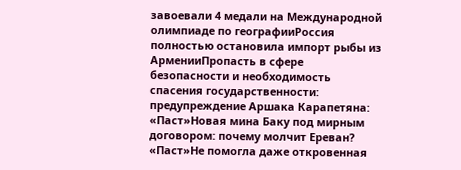завоевали 4 медали на Международной олимпиаде по географииРоссия полностью остановила импорт рыбы из АрменииПропасть в сфере безопасности и необходимость спасения государственности: предупреждение Аршака Карапетяна: «Паст»Новая мина Баку под мирным договором: почему молчит Ереван? «Паст»Не помогла даже откровенная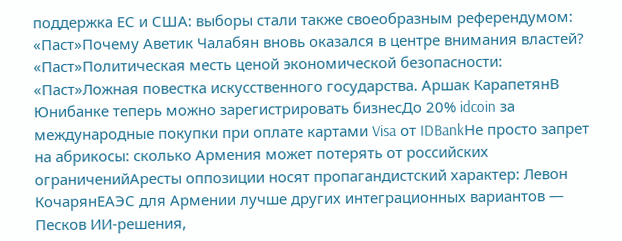поддержка ЕС и США: выборы стали также своеобразным референдумом: «Паст»Почему Аветик Чалабян вновь оказался в центре внимания властей? «Паст»Политическая месть ценой экономической безопасности: «Паст»Ложная повестка искусственного государства. Аршак КарапетянВ Юнибанке теперь можно зарегистрировать бизнесДо 20% idcoin за международные покупки при оплате картами Visa от IDBankНе просто запрет на абрикосы: сколько Армения может потерять от российских ограниченийАресты оппозиции носят пропагандистский характер: Левон КочарянЕАЭС для Армении лучше других интеграционных вариантов — Песков ИИ-решения,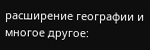расширение географии и многое другое: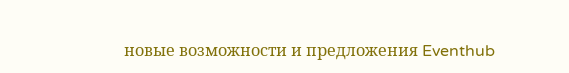новые возможности и предложения Eventhub